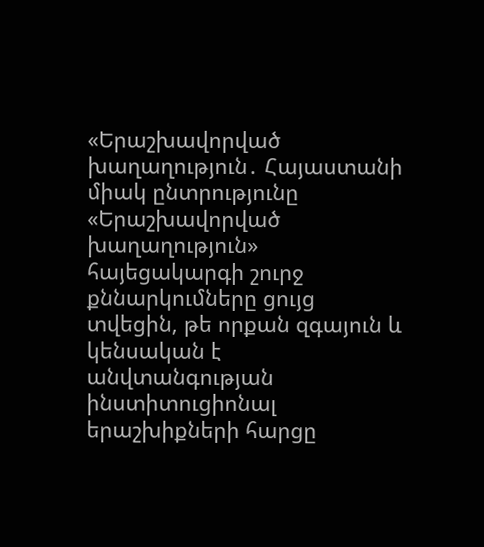«Երաշխավորված խաղաղություն․ Հայաստանի միակ ընտրությունը
«Երաշխավորված խաղաղություն» հայեցակարգի շուրջ քննարկումները ցույց տվեցին, թե որքան զգայուն և կենսական է անվտանգության ինստիտուցիոնալ երաշխիքների հարցը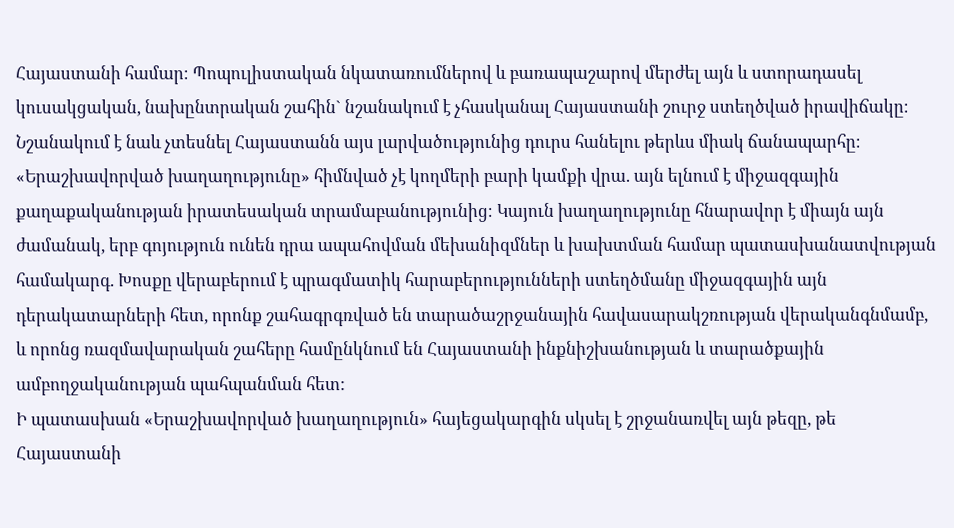Հայաստանի համար։ Պոպուլիստական նկատառումներով և բառապաշարով մերժել այն և ստորադասել կուսակցական, նախընտրական շահին` նշանակում է չհասկանալ Հայաստանի շուրջ ստեղծված իրավիճակը։ Նշանակում է նաև չտեսնել Հայաստանն այս լարվածությունից դուրս հանելու թերևս միակ ճանապարհը։
«Երաշխավորված խաղաղությունը» հիմնված չէ կողմերի բարի կամքի վրա. այն ելնում է միջազգային քաղաքականության իրատեսական տրամաբանությունից։ Կայուն խաղաղությունը հնարավոր է միայն այն ժամանակ, երբ գոյություն ունեն դրա ապահովման մեխանիզմներ և խախտման համար պատասխանատվության համակարգ. Խոսքը վերաբերում է պրագմատիկ հարաբերությունների ստեղծմանը միջազգային այն դերակատարների հետ, որոնք շահագրգռված են տարածաշրջանային հավասարակշռության վերականգնմամբ, և որոնց ռազմավարական շահերը համընկնում են Հայաստանի ինքնիշխանության և տարածքային ամբողջականության պահպանման հետ:
Ի պատասխան «Երաշխավորված խաղաղություն» հայեցակարգին սկսել է շրջանառվել այն թեզը, թե Հայաստանի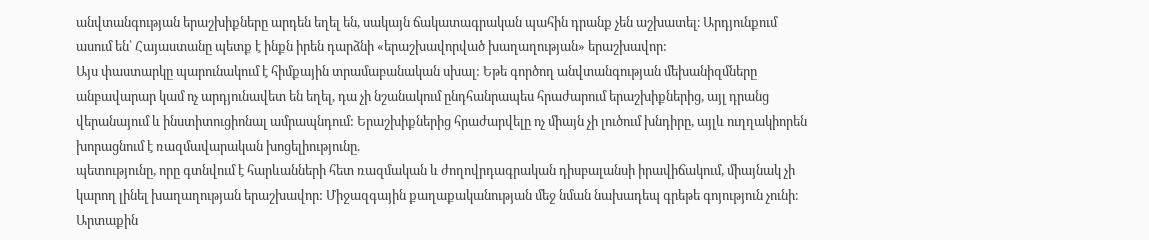անվտանգության երաշխիքները արդեն եղել են, սակայն ճակատագրական պահին դրանք չեն աշխատել։ Արդյունքում ասում են՝ Հայաստանը պետք է ինքն իրեն դարձնի «երաշխավորված խաղաղության» երաշխավոր:
Այս փաստարկը պարունակում է հիմքային տրամաբանական սխալ: Եթե գործող անվտանգության մեխանիզմները անբավարար կամ ոչ արդյունավետ են եղել, դա չի նշանակում ընդհանրապես հրաժարում երաշխիքներից, այլ դրանց վերանայում և ինստիտուցիոնալ ամրապնդում: Երաշխիքներից հրաժարվելը ոչ միայն չի լուծում խնդիրը, այլև ուղղակիորեն խորացնում է ռազմավարական խոցելիությունը.
պետությունը, որը գտնվում է հարևանների հետ ռազմական և ժողովրդագրական դիսբալանսի իրավիճակում, միայնակ չի կարող լինել խաղաղության երաշխավոր: Միջազգային քաղաքականության մեջ նման նախադեպ գրեթե գոյություն չունի։ Արտաքին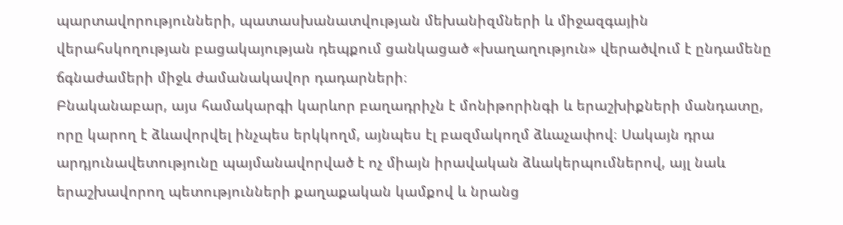պարտավորությունների, պատասխանատվության մեխանիզմների և միջազգային վերահսկողության բացակայության դեպքում ցանկացած «խաղաղություն» վերածվում է ընդամենը ճգնաժամերի միջև ժամանակավոր դադարների։
Բնականաբար, այս համակարգի կարևոր բաղադրիչն է մոնիթորինգի և երաշխիքների մանդատը, որը կարող է ձևավորվել ինչպես երկկողմ, այնպես էլ բազմակողմ ձևաչափով։ Սակայն դրա արդյունավետությունը պայմանավորված է ոչ միայն իրավական ձևակերպումներով, այլ նաև երաշխավորող պետությունների քաղաքական կամքով և նրանց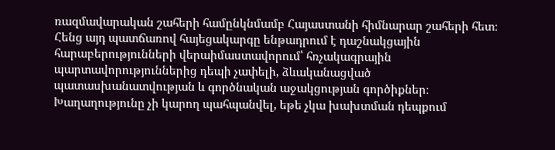ռազմավարական շահերի համընկնմամբ Հայաստանի հիմնարար շահերի հետ։ Հենց այդ պատճառով հայեցակարգը ենթադրում է դաշնակցային հարաբերությունների վերաիմաստավորում՝ հռչակագրային պարտավորություններից դեպի չափելի, ձևականացված պատասխանատվության և գործնական աջակցության գործիքներ։
Խաղաղությունը չի կարող պահպանվել, եթե չկա խախտման դեպքում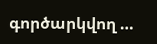գործարկվող …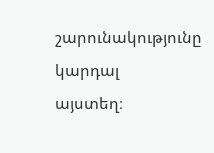շարունակությունը կարդալ
այստեղ։